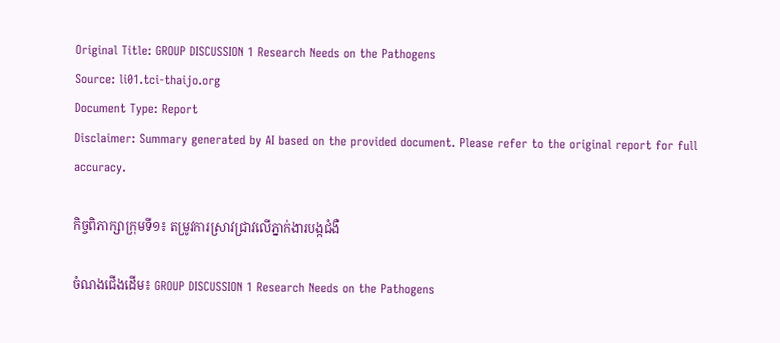Original Title: GROUP DISCUSSION 1 Research Needs on the Pathogens
Source: li01.tci-thaijo.org
Document Type: Report
Disclaimer: Summary generated by AI based on the provided document. Please refer to the original report for full accuracy.

កិច្ចពិភាក្សាក្រុមទី១៖ តម្រូវការស្រាវជ្រាវលើភ្នាក់ងារបង្កជំងឺ

ចំណងជើងដើម៖ GROUP DISCUSSION 1 Research Needs on the Pathogens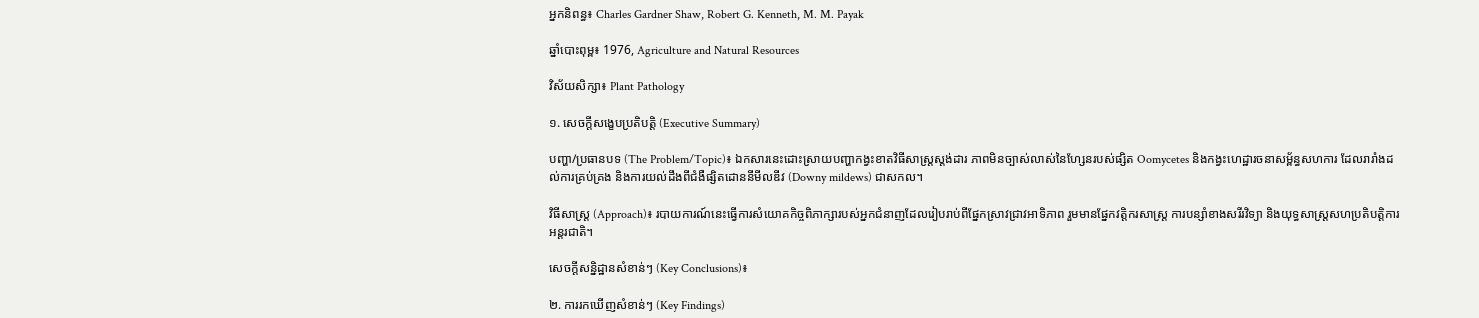អ្នកនិពន្ធ៖ Charles Gardner Shaw, Robert G. Kenneth, M. M. Payak

ឆ្នាំបោះពុម្ព៖ 1976, Agriculture and Natural Resources

វិស័យសិក្សា៖ Plant Pathology

១. សេចក្តីសង្ខេបប្រតិបត្តិ (Executive Summary)

បញ្ហា/ប្រធានបទ (The Problem/Topic)៖ ឯកសារនេះដោះស្រាយបញ្ហាកង្វះខាតវិធីសាស្ត្រស្តង់ដារ ភាពមិនច្បាស់លាស់នៃហ្សែនរបស់ផ្សិត Oomycetes និងកង្វះហេដ្ឋារចនាសម្ព័ន្ធសហការ ដែលរារាំងដល់ការគ្រប់គ្រង និងការយល់ដឹងពីជំងឺផ្សិតដោននីមីលឌីវ (Downy mildews) ជាសកល។

វិធីសាស្ត្រ (Approach)៖ របាយការណ៍នេះធ្វើការសំយោគកិច្ចពិភាក្សារបស់អ្នកជំនាញដែលរៀបរាប់ពីផ្នែកស្រាវជ្រាវអាទិភាព រួមមានផ្នែកវត្តិករសាស្ត្រ ការបន្សាំខាងសរីរវិទ្យា និងយុទ្ធសាស្ត្រសហប្រតិបត្តិការអន្តរជាតិ។

សេចក្តីសន្និដ្ឋានសំខាន់ៗ (Key Conclusions)៖

២. ការរកឃើញសំខាន់ៗ (Key Findings)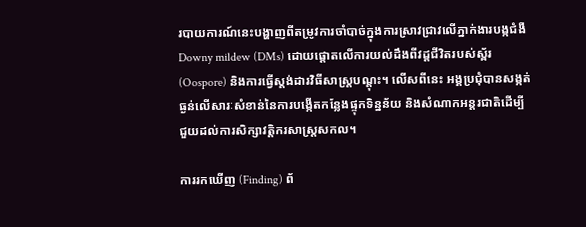របាយការណ៍នេះបង្ហាញពីតម្រូវការចាំបាច់ក្នុងការស្រាវជ្រាវលើភ្នាក់ងារបង្កជំងឺ Downy mildew (DMs) ដោយផ្តោតលើការយល់ដឹងពីវដ្តជីវិតរបស់ស្ព័រ (Oospore) និងការធ្វើស្តង់ដារវិធីសាស្ត្របណ្តុះ។ លើសពីនេះ អង្គប្រជុំបានសង្កត់ធ្ងន់លើសារៈសំខាន់នៃការបង្កើតកន្លែងផ្ទុកទិន្នន័យ និងសំណាកអន្តរជាតិដើម្បីជួយដល់ការសិក្សាវត្តិករសាស្ត្រសកល។

ការរកឃើញ (Finding) ព័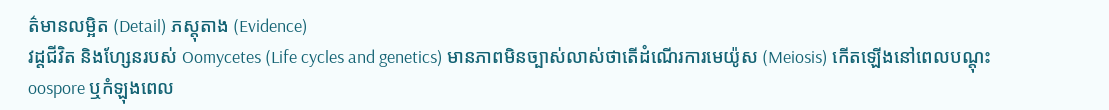ត៌មានលម្អិត (Detail) ភស្តុតាង (Evidence)
វដ្តជីវិត និងហ្សែនរបស់ Oomycetes (Life cycles and genetics) មានភាពមិនច្បាស់លាស់ថាតើដំណើរការមេយ៉ូស (Meiosis) កើតឡើងនៅពេលបណ្តុះ oospore ឬកំឡុងពេល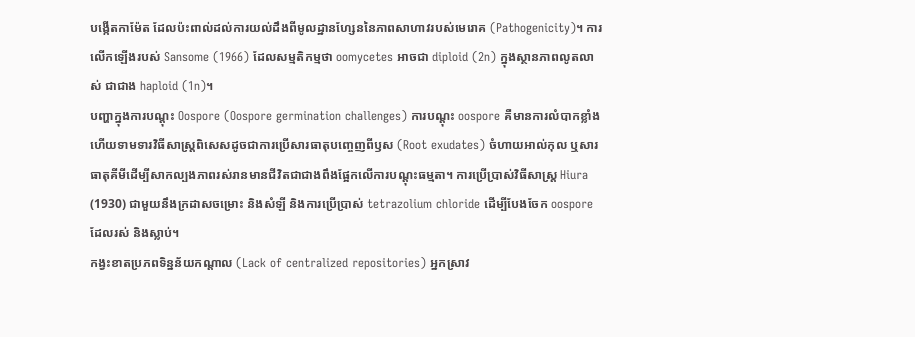បង្កើតកាម៉ែត ដែលប៉ះពាល់ដល់ការយល់ដឹងពីមូលដ្ឋានហ្សែននៃភាពសាហាវរបស់មេរោគ (Pathogenicity)។ ការលើកឡើងរបស់ Sansome (1966) ដែលសម្មតិកម្មថា oomycetes អាចជា diploid (2n) ក្នុងស្ថានភាពលូតលាស់ ជាជាង haploid (1n)។
បញ្ហាក្នុងការបណ្តុះ Oospore (Oospore germination challenges) ការបណ្តុះ oospore គឺមានការលំបាកខ្លាំង ហើយទាមទារវិធីសាស្ត្រពិសេសដូចជាការប្រើសារធាតុបញ្ចេញពីឫស (Root exudates) ចំហាយអាល់កុល ឬសារធាតុគីមីដើម្បីសាកល្បងភាពរស់រានមានជីវិតជាជាងពឹងផ្អែកលើការបណ្តុះធម្មតា។ ការប្រើប្រាស់វិធីសាស្ត្រ Hiura (1930) ជាមួយនឹងក្រដាសចម្រោះ និងសំឡី និងការប្រើប្រាស់ tetrazolium chloride ដើម្បីបែងចែក oospore ដែលរស់ និងស្លាប់។
កង្វះខាតប្រភពទិន្នន័យកណ្តាល (Lack of centralized repositories) អ្នកស្រាវ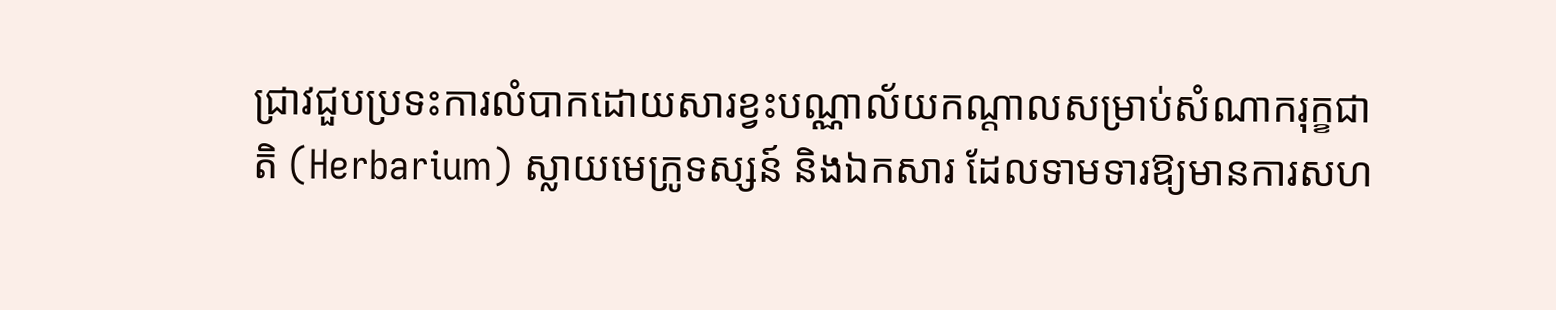ជ្រាវជួបប្រទះការលំបាកដោយសារខ្វះបណ្ណាល័យកណ្តាលសម្រាប់សំណាករុក្ខជាតិ (Herbarium) ស្លាយមេក្រូទស្សន៍ និងឯកសារ ដែលទាមទារឱ្យមានការសហ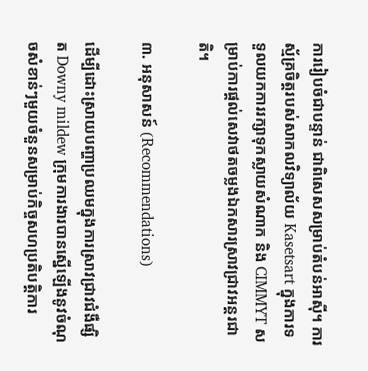ការរៀបចំជាបន្ទាន់ ជាពិសេសសម្រាប់តំបន់អាស៊ី។ ការស្ម័គ្រចិត្តរបស់សាកលវិទ្យាល័យ Kasetsart ក្នុងការទទួលយកការរក្សាទុកស្លាយសំណាក និង CIMMYT សម្រាប់ការផ្តល់សេវាថតចម្លងឯកសារស្រាវជ្រាវអន្តរជាតិ។

៣. អនុសាសន៍ (Recommendations)

ដើម្បីដោះស្រាយបញ្ហាប្រឈមក្នុងការស្រាវជ្រាវជំងឺផ្សិត Downy mildew ក្រុមការងារបានស្នើឡើងនូវចំណុចសំខាន់ៗមួយចំនួនសម្រាប់កិច្ចសហប្រតិបត្តិការ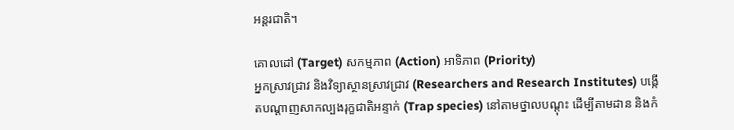អន្តរជាតិ។

គោលដៅ (Target) សកម្មភាព (Action) អាទិភាព (Priority)
អ្នកស្រាវជ្រាវ និងវិទ្យាស្ថានស្រាវជ្រាវ (Researchers and Research Institutes) បង្កើតបណ្តាញសាកល្បងរុក្ខជាតិអន្ទាក់ (Trap species) នៅតាមថ្នាលបណ្តុះ ដើម្បីតាមដាន និងកំ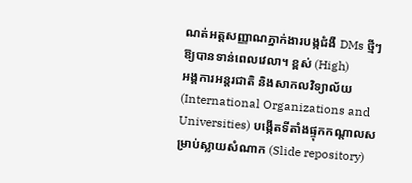ណត់អត្តសញ្ញាណភ្នាក់ងារបង្កជំងឺ DMs ថ្មីៗឱ្យបានទាន់ពេលវេលា។ ខ្ពស់ (High)
អង្គការអន្តរជាតិ និងសាកលវិទ្យាល័យ (International Organizations and Universities) បង្កើតទីតាំងផ្ទុកកណ្តាលសម្រាប់ស្លាយសំណាក (Slide repository)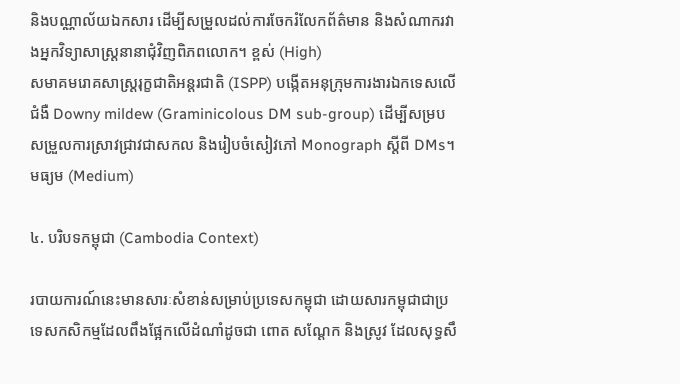និងបណ្ណាល័យឯកសារ ដើម្បីសម្រួលដល់ការចែករំលែកព័ត៌មាន និងសំណាករវាងអ្នកវិទ្យាសាស្ត្រនានាជុំវិញពិភពលោក។ ខ្ពស់ (High)
សមាគមរោគសាស្ត្ររុក្ខជាតិអន្តរជាតិ (ISPP) បង្កើតអនុក្រុមការងារឯកទេសលើជំងឺ Downy mildew (Graminicolous DM sub-group) ដើម្បីសម្របសម្រួលការស្រាវជ្រាវជាសកល និងរៀបចំសៀវភៅ Monograph ស្តីពី DMs។ មធ្យម (Medium)

៤. បរិបទកម្ពុជា (Cambodia Context)

របាយការណ៍នេះមានសារៈសំខាន់សម្រាប់ប្រទេសកម្ពុជា ដោយសារកម្ពុជាជាប្រទេសកសិកម្មដែលពឹងផ្អែកលើដំណាំដូចជា ពោត សណ្តែក និងស្រូវ ដែលសុទ្ធសឹ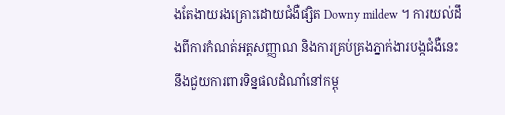ងតែងាយរងគ្រោះដោយជំងឺផ្សិត Downy mildew ។ ការយល់ដឹងពីការកំណត់អត្តសញ្ញាណ និងការគ្រប់គ្រងភ្នាក់ងារបង្កជំងឺនេះ នឹងជួយការពារទិន្នផលដំណាំនៅកម្ពុ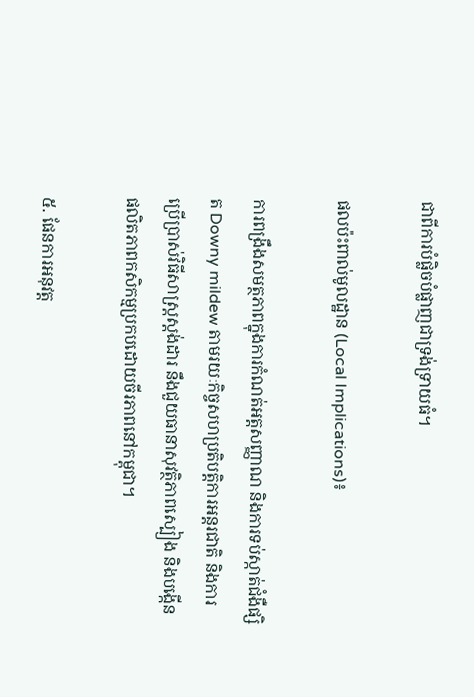ជាពីការបំផ្លិចបំផ្លាញជាទ្រង់ទ្រាយធំ។

ផលប៉ះពាល់មូលដ្ឋាន (Local Implications)៖

ការពង្រឹងសមត្ថភាពក្នុងការកំណត់អត្តសញ្ញាណ និងការទប់ស្កាត់ជំងឺផ្សិត Downy mildew តាមរយៈកិច្ចសហប្រតិបត្តិការអន្តរជាតិ និងការប្រើប្រាស់វិធីសាស្ត្រស្តង់ដារ នឹងជួយធានាសុវត្ថិភាពស្បៀង និងបង្កើនផលិតភាពកសិកម្មប្រកបដោយចីរភាពនៅកម្ពុជា។

៥. ផែនការអនុវត្ត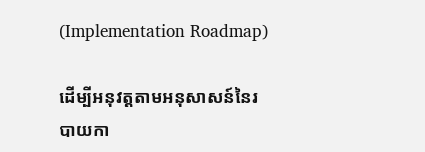(Implementation Roadmap)

ដើម្បីអនុវត្តតាមអនុសាសន៍នៃរបាយកា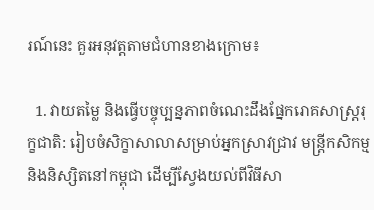រណ៍នេះ គួរអនុវត្តតាមជំហានខាងក្រោម៖

  1. វាយតម្លៃ និងធ្វើបច្ចុប្បន្នភាពចំណេះដឹងផ្នែករោគសាស្ត្ររុក្ខជាតិ: រៀបចំសិក្ខាសាលាសម្រាប់អ្នកស្រាវជ្រាវ មន្ត្រីកសិកម្ម និងនិស្សិតនៅកម្ពុជា ដើម្បីស្វែងយល់ពីវិធីសា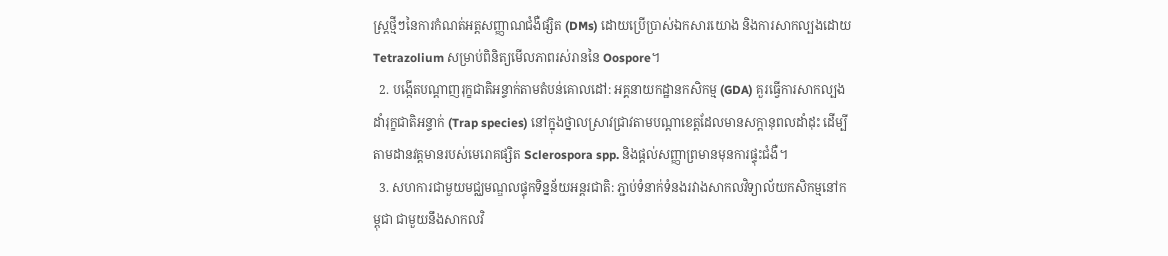ស្ត្រថ្មីៗនៃការកំណត់អត្តសញ្ញាណជំងឺផ្សិត (DMs) ដោយប្រើប្រាស់ឯកសារយោង និងការសាកល្បងដោយ Tetrazolium សម្រាប់ពិនិត្យមើលភាពរស់រាននៃ Oospore។
  2. បង្កើតបណ្តាញរុក្ខជាតិអន្ទាក់តាមតំបន់គោលដៅ: អគ្គនាយកដ្ឋានកសិកម្ម (GDA) គួរធ្វើការសាកល្បងដាំរុក្ខជាតិអន្ទាក់ (Trap species) នៅក្នុងថ្នាលស្រាវជ្រាវតាមបណ្តាខេត្តដែលមានសក្តានុពលដាំដុះ ដើម្បីតាមដានវត្តមានរបស់មេរោគផ្សិត Sclerospora spp. និងផ្តល់សញ្ញាព្រមានមុនការផ្ទុះជំងឺ។
  3. សហការជាមួយមជ្ឈមណ្ឌលផ្ទុកទិន្នន័យអន្តរជាតិ: ភ្ជាប់ទំនាក់ទំនងរវាងសាកលវិទ្យាល័យកសិកម្មនៅកម្ពុជា ជាមួយនឹងសាកលវិ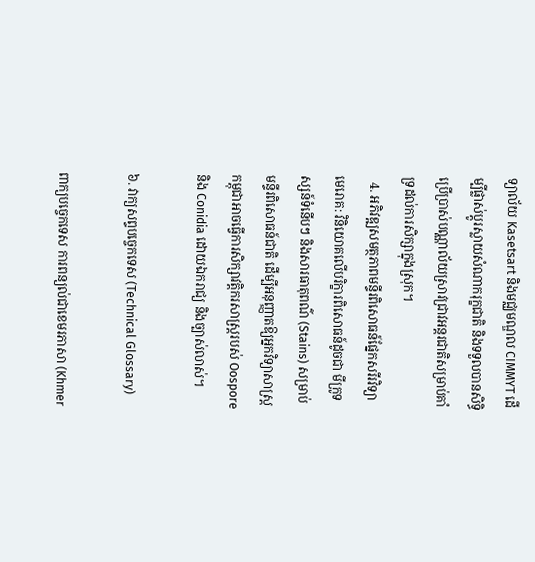ទ្យាល័យ Kasetsart និងមជ្ឈមណ្ឌល CIMMYT ដើម្បីផ្លាស់ប្តូរស្លាយសំណាករុក្ខជាតិ និងទទួលបានសិទ្ធិប្រើប្រាស់បណ្ណាល័យស្រាវជ្រាវអន្តរជាតិសម្រាប់គាំទ្រដល់ការសិក្សាក្នុងស្រុក។
  4. អភិវឌ្ឍសមត្ថភាពមន្ទីរពិសោធន៍ផ្នែកសរីរវិទ្យាមេរោគ: វិនិយោគលើបរិក្ខារពិសោធន៍ដូចជា មីក្រូទស្សន៍ទំនើបៗ និងសារធាតុពណ៌ (Stains) សម្រាប់មន្ទីរពិសោធន៍ជាតិ ដើម្បីអនុញ្ញាតឱ្យអ្នកវិទ្យាសាស្ត្រកម្ពុជាអាចធ្វើការសិក្សាវត្តិករសាស្ត្ររបស់ Oospore និង Conidia ដោយឯករាជ្យ និងច្បាស់លាស់។

៦. វាក្យសព្ទបច្ចេកទេស (Technical Glossary)

ពាក្យបច្ចេកទេស ការពន្យល់ជាខេមរភាសា (Khmer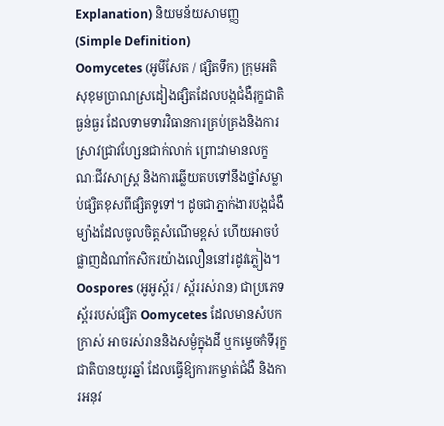Explanation) និយមន័យសាមញ្ញ (Simple Definition)
Oomycetes (អូមីសែត / ផ្សិតទឹក) ក្រុមអតិសុខុមប្រាណស្រដៀងផ្សិតដែលបង្កជំងឺរុក្ខជាតិធ្ងន់ធ្ងរ ដែលទាមទារវិធានការគ្រប់គ្រងនិងការស្រាវជ្រាវហ្សែនជាក់លាក់ ព្រោះវាមានលក្ខណៈជីវសាស្ត្រ និងការឆ្លើយតបទៅនឹងថ្នាំសម្លាប់ផ្សិតខុសពីផ្សិតទូទៅ។ ដូចជាភ្នាក់ងារបង្កជំងឺម្យ៉ាងដែលចូលចិត្តសំណើមខ្ពស់ ហើយអាចបំផ្លាញដំណាំកសិករយ៉ាងលឿននៅរដូវភ្លៀង។
Oospores (អូអូស្ព័រ / ស្ព័ររស់រាន) ជាប្រភេទស្ព័ររបស់ផ្សិត Oomycetes ដែលមានសំបកក្រាស់ អាចរស់រាននិងសម្ងំក្នុងដី ឬកម្ទេចកំទីរុក្ខជាតិបានយូរឆ្នាំ ដែលធ្វើឱ្យការកម្ចាត់ជំងឺ និងការអនុវ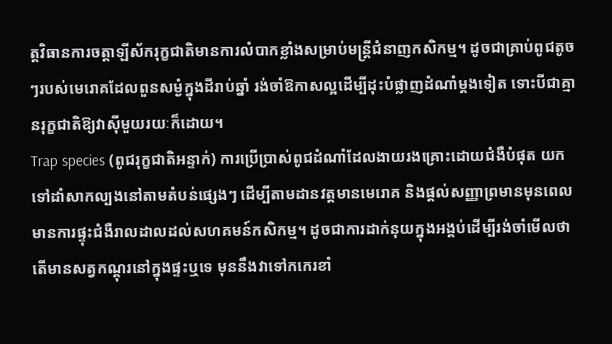ត្តវិធានការចត្តាឡីស័ករុក្ខជាតិមានការលំបាកខ្លាំងសម្រាប់មន្ត្រីជំនាញកសិកម្ម។ ដូចជាគ្រាប់ពូជតូចៗរបស់មេរោគដែលពួនសម្ងំក្នុងដីរាប់ឆ្នាំ រង់ចាំឱកាសល្អដើម្បីដុះបំផ្លាញដំណាំម្តងទៀត ទោះបីជាគ្មានរុក្ខជាតិឱ្យវាស៊ីមួយរយៈក៏ដោយ។
Trap species (ពូជរុក្ខជាតិអន្ទាក់) ការប្រើប្រាស់ពូជដំណាំដែលងាយរងគ្រោះដោយជំងឺបំផុត យកទៅដាំសាកល្បងនៅតាមតំបន់ផ្សេងៗ ដើម្បីតាមដានវត្តមានមេរោគ និងផ្តល់សញ្ញាព្រមានមុនពេលមានការផ្ទុះជំងឺរាលដាលដល់សហគមន៍កសិកម្ម។ ដូចជាការដាក់នុយក្នុងអង្គប់ដើម្បីរង់ចាំមើលថាតើមានសត្វកណ្តុរនៅក្នុងផ្ទះឬទេ មុននឹងវាទៅកកេរខាំ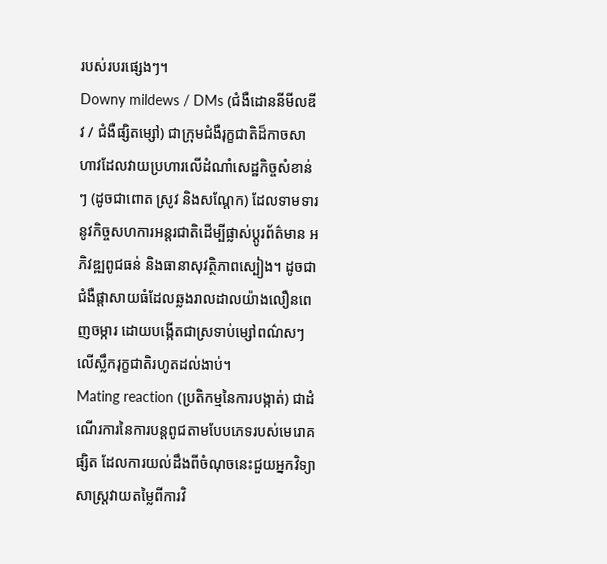របស់របរផ្សេងៗ។
Downy mildews / DMs (ជំងឺដោននីមីលឌីវ / ជំងឺផ្សិតម្សៅ) ជាក្រុមជំងឺរុក្ខជាតិដ៏កាចសាហាវដែលវាយប្រហារលើដំណាំសេដ្ឋកិច្ចសំខាន់ៗ (ដូចជាពោត ស្រូវ និងសណ្តែក) ដែលទាមទារនូវកិច្ចសហការអន្តរជាតិដើម្បីផ្លាស់ប្តូរព័ត៌មាន អភិវឌ្ឍពូជធន់ និងធានាសុវត្ថិភាពស្បៀង។ ដូចជាជំងឺផ្តាសាយធំដែលឆ្លងរាលដាលយ៉ាងលឿនពេញចម្ការ ដោយបង្កើតជាស្រទាប់ម្សៅពណ៌សៗលើស្លឹករុក្ខជាតិរហូតដល់ងាប់។
Mating reaction (ប្រតិកម្មនៃការបង្កាត់) ជាដំណើរការនៃការបន្តពូជតាមបែបភេទរបស់មេរោគផ្សិត ដែលការយល់ដឹងពីចំណុចនេះជួយអ្នកវិទ្យាសាស្ត្រវាយតម្លៃពីការវិ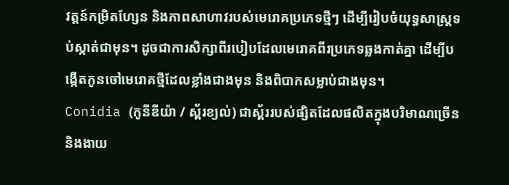វត្តន៍កម្រិតហ្សែន និងភាពសាហាវរបស់មេរោគប្រភេទថ្មីៗ ដើម្បីរៀបចំយុទ្ធសាស្ត្រទប់ស្កាត់ជាមុន។ ដូចជាការសិក្សាពីរបៀបដែលមេរោគពីរប្រភេទឆ្លងកាត់គ្នា ដើម្បីបង្កើតកូនចៅមេរោគថ្មីដែលខ្លាំងជាងមុន និងពិបាកសម្លាប់ជាងមុន។
Conidia (កូនីឌីយ៉ា / ស្ព័រខ្យល់) ជាស្ព័ររបស់ផ្សិតដែលផលិតក្នុងបរិមាណច្រើន និងងាយ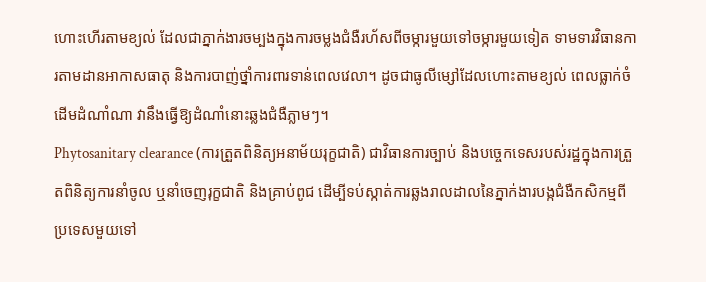ហោះហើរតាមខ្យល់ ដែលជាភ្នាក់ងារចម្បងក្នុងការចម្លងជំងឺរហ័សពីចម្ការមួយទៅចម្ការមួយទៀត ទាមទារវិធានការតាមដានអាកាសធាតុ និងការបាញ់ថ្នាំការពារទាន់ពេលវេលា។ ដូចជាធូលីម្សៅដែលហោះតាមខ្យល់ ពេលធ្លាក់ចំដើមដំណាំណា វានឹងធ្វើឱ្យដំណាំនោះឆ្លងជំងឺភ្លាមៗ។
Phytosanitary clearance (ការត្រួតពិនិត្យអនាម័យរុក្ខជាតិ) ជាវិធានការច្បាប់ និងបច្ចេកទេសរបស់រដ្ឋក្នុងការត្រួតពិនិត្យការនាំចូល ឬនាំចេញរុក្ខជាតិ និងគ្រាប់ពូជ ដើម្បីទប់ស្កាត់ការឆ្លងរាលដាលនៃភ្នាក់ងារបង្កជំងឺកសិកម្មពីប្រទេសមួយទៅ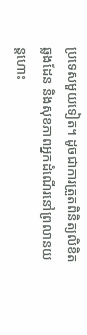ប្រទេសមួយទៀត។ ដូចជាការត្រួតពិនិត្យលិខិតឆ្លងដែន និងសុខភាពអ្នកដំណើរនៅព្រលានយន្តហោះ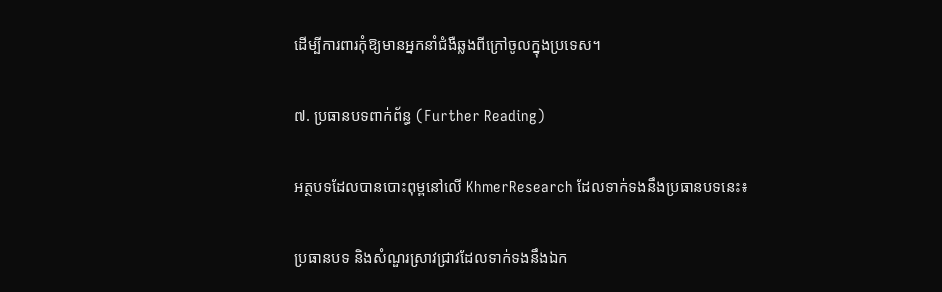ដើម្បីការពារកុំឱ្យមានអ្នកនាំជំងឺឆ្លងពីក្រៅចូលក្នុងប្រទេស។

៧. ប្រធានបទពាក់ព័ន្ធ (Further Reading)

អត្ថបទដែលបានបោះពុម្ពនៅលើ KhmerResearch ដែលទាក់ទងនឹងប្រធានបទនេះ៖

ប្រធានបទ និងសំណួរស្រាវជ្រាវដែលទាក់ទងនឹងឯក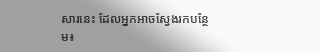សារនេះ ដែលអ្នកអាចស្វែងរកបន្ថែម៖